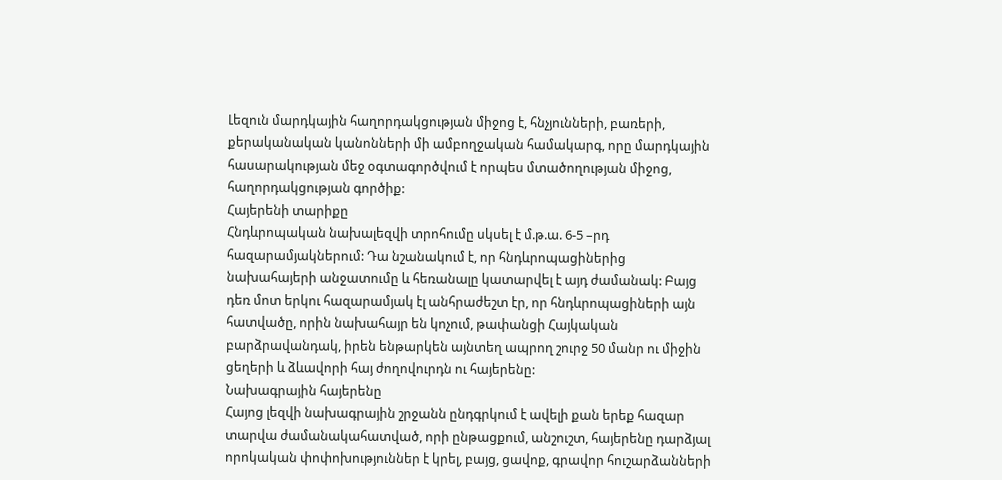Լեզուն մարդկային հաղորդակցության միջոց է, հնչյունների, բառերի, քերականական կանոնների մի ամբողջական համակարգ, որը մարդկային հասարակության մեջ օգտագործվում է որպես մտածողության միջոց, հաղորդակցության գործիք:
Հայերենի տարիքը
Հնդևրոպական նախալեզվի տրոհումը սկսել է մ.թ.ա. 6-5 –րդ հազարամյակներում: Դա նշանակում է, որ հնդևրոպացիներից նախահայերի անջատումը և հեռանալը կատարվել է այդ ժամանակ: Բայց դեռ մոտ երկու հազարամյակ էլ անհրաժեշտ էր, որ հնդևրոպացիների այն հատվածը, որին նախահայր են կոչում, թափանցի Հայկական բարձրավանդակ, իրեն ենթարկեն այնտեղ ապրող շուրջ 50 մանր ու միջին ցեղերի և ձևավորի հայ ժողովուրդն ու հայերենը:
Նախագրային հայերենը
Հայոց լեզվի նախագրային շրջանն ընդգրկում է ավելի քան երեք հազար տարվա ժամանակահատված, որի ընթացքում, անշուշտ, հայերենը դարձյալ որոկական փոփոխություններ է կրել, բայց, ցավոք, գրավոր հուշարձանների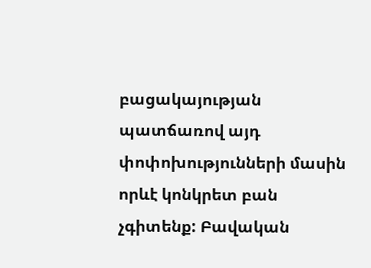բացակայության պատճառով այդ փոփոխությունների մասին որևէ կոնկրետ բան չգիտենք: Բավական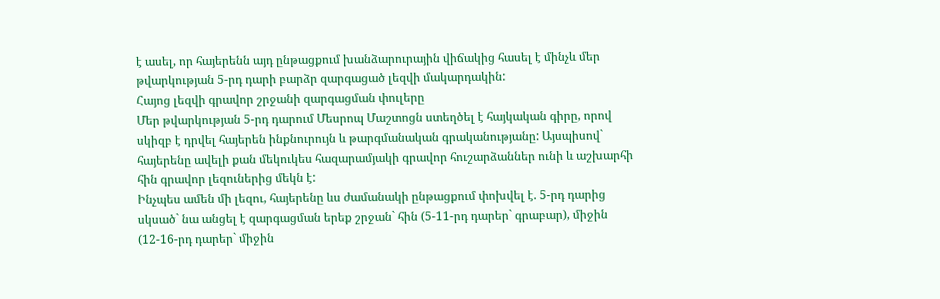է ասել, որ հայերենն այդ ընթացքում խանձարուրային վիճակից հասել է մինչև մեր թվարկության 5-րդ դարի բարձր զարգացած լեզվի մակարդակին:
Հայոց լեզվի գրավոր շրջանի զարգացման փուլերը
Մեր թվարկության 5-րդ դարում Մեսրոպ Մաշտոցն ստեղծել է հայկական գիրը, որով սկիզբ է դրվել հայերեն ինքնուրույն և թարգմանական գրականությանը: Այսպիսով` հայերենը ավելի քան մեկուկես հազարամյակի գրավոր հուշարձաններ ունի և աշխարհի հին գրավոր լեզուներից մեկն է:
Ինչպես ամեն մի լեզու, հայերենը ևս ժամանակի ընթացքում փոխվել է. 5-րդ դարից սկսած` նա անցել է զարգացման երեք շրջան` հին (5-11-րդ դարեր` գրաբար), միջին (12-16-րդ դարեր` միջին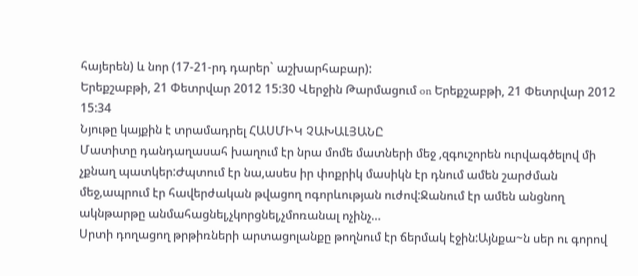հայերեն) և նոր (17-21-րդ դարեր` աշխարհաբար):
Երեքշաբթի, 21 Փետրվար 2012 15:30 Վերջին Թարմացում on Երեքշաբթի, 21 Փետրվար 2012 15:34
Նյութը կայքին է տրամադրել ՀԱՍՄԻԿ ՉԱԽԱԼՅԱՆԸ
Մատիտը դանդաղասահ խաղում էր նրա մոմե մատների մեջ ,զգուշորեն ուրվագծելով մի չքնաղ պատկեր:Ժպտում էր նա,ասես իր փոքրիկ մասիկն էր դնում ամեն շարժման մեջ,ապրում էր հավերժական թվացող ոգորևության ուժով:Ջանում էր ամեն անցնող ակնթարթը անմահացնել,չկորցնել,չմոռանալ ոչինչ…
Սրտի դողացող թրթիռների արտացոլանքը թողնում էր ճերմակ էջին:Այնքա~ն սեր ու գորով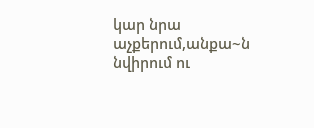կար նրա աչքերում,անքա~ն նվիրում ու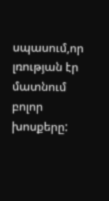սպասում,որ լռության էր մատնում բոլոր խոսքերը: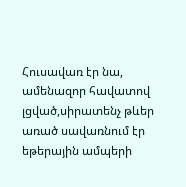Հուսավառ էր նա, ամենազոր հավատով լցված,սիրատենչ թևեր առած սավառնում էր եթերային ամպերի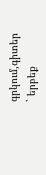գրկում,գիտեր ` երբեք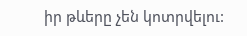իր թևերը չեն կոտրվելու: